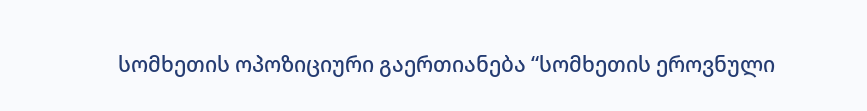სომხეთის ოპოზიციური გაერთიანება “სომხეთის ეროვნული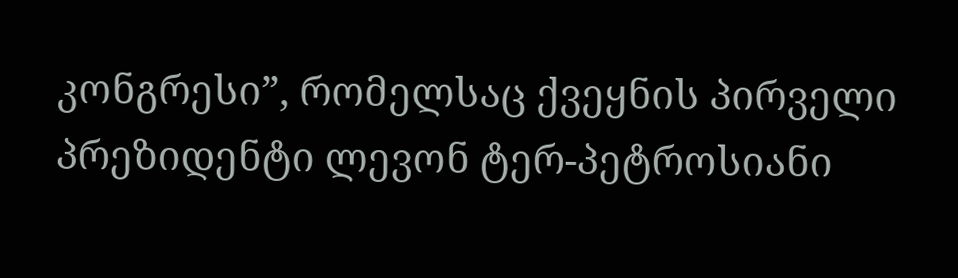კონგრესი”, რომელსაც ქვეყნის პირველი პრეზიდენტი ლევონ ტერ-პეტროსიანი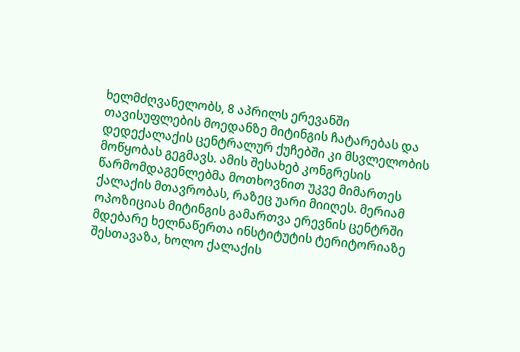ხელმძღვანელობს, 8 აპრილს ერევანში თავისუფლების მოედანზე მიტინგის ჩატარებას და დედექალაქის ცენტრალურ ქუჩებში კი მსვლელობის მოწყობას გეგმავს. ამის შესახებ კონგრესის წარმომდაგენლებმა მოთხოვნით უკვე მიმართეს ქალაქის მთავრობას, რაზეც უარი მიიღეს. მერიამ ოპოზიციას მიტინგის გამართვა ერევნის ცენტრში მდებარე ხელნაწერთა ინსტიტუტის ტერიტორიაზე შესთავაზა, ხოლო ქალაქის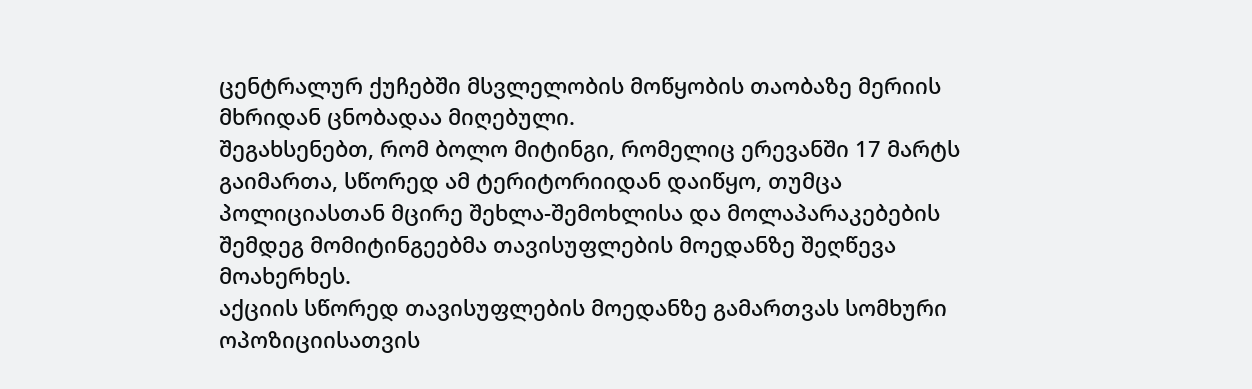ცენტრალურ ქუჩებში მსვლელობის მოწყობის თაობაზე მერიის მხრიდან ცნობადაა მიღებული.
შეგახსენებთ, რომ ბოლო მიტინგი, რომელიც ერევანში 17 მარტს გაიმართა, სწორედ ამ ტერიტორიიდან დაიწყო, თუმცა პოლიციასთან მცირე შეხლა-შემოხლისა და მოლაპარაკებების შემდეგ მომიტინგეებმა თავისუფლების მოედანზე შეღწევა მოახერხეს.
აქციის სწორედ თავისუფლების მოედანზე გამართვას სომხური ოპოზიციისათვის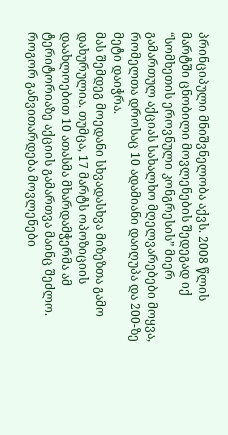პრინციპული მნიშვნელობა აქვს. 2008 წლის მარტში ცნობილი მოვლენების შედეგად იქ “სომხეთის ეროვნული კონგრესის” მიერ გამართულ აქციას სახალხო მღელვარებები მოყვა, რომელთა დროსაც 10 ადამიანი დაიღუპა და 200-ზე მეტი დაიჭრა.
მას შემდეგ მოედანი სხვადასხვა მიზეზთა გამო დახურულია. თუმცა, 17 მარტს ოპოზიციის დაახლოებით 10 ათასმა მხარდამჭერმა ამ ტერიტორიაზე აქციის გამართვა მაინც შეძლო.
როგორ განვითარდება მოვლენები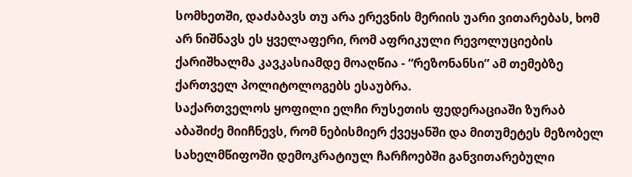სომხეთში, დაძაბავს თუ არა ერევნის მერიის უარი ვითარებას, ხომ არ ნიშნავს ეს ყველაფერი, რომ აფრიკული რევოლუციების ქარიშხალმა კავკასიამდე მოაღწია - “რეზონანსი” ამ თემებზე ქართველ პოლიტოლოგებს ესაუბრა.
საქართველოს ყოფილი ელჩი რუსეთის ფედერაციაში ზურაბ აბაშიძე მიიჩნევს, რომ ნებისმიერ ქვეყანში და მითუმეტეს მეზობელ სახელმწიფოში დემოკრატიულ ჩარჩოებში განვითარებული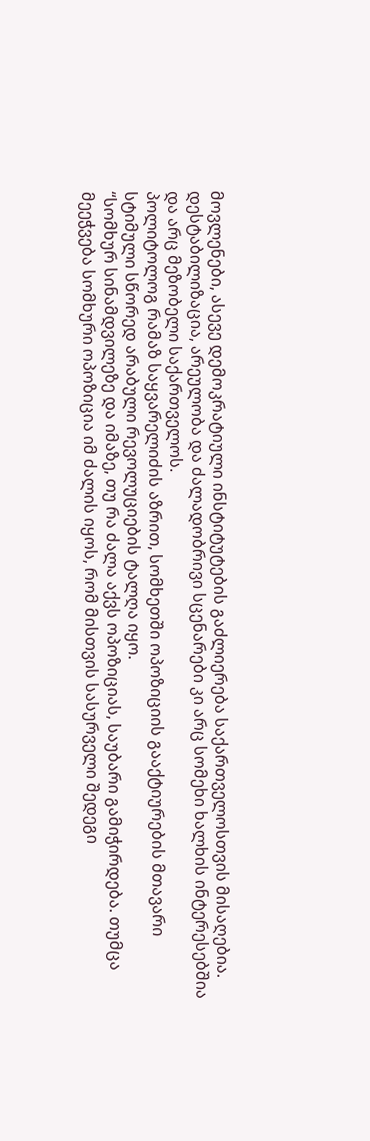მოვლენები, ასევე დემოკრატიული ინსტიტუტების გაძლიერება საქართველოსთვის მისაღებია. დესტაბილიზაცია, არეულობა და ძალადობრივი სცენარები კი არც სომეხი ხალხის ინტერესებშია და არც მეზობელი საქართველოს.
პოლიტოლოგ რამაზ საყვარელიძის აზრით, სომხეთში ოპოზიციის გააქტიურების მთავარი სტიმული სწორედ არაბული რევოლუციების ტალღა იყო.
“სომხურ სინამდვილეზე და იმაზე, თუ რა ძალა აქვს ოპოზიციას, საუბარი გამიჭირდება. თუმცა მეეჭვება სომხური ოპოზიცია იმ ძალის იყოს, რომ მისთვის სასურველი შედეგი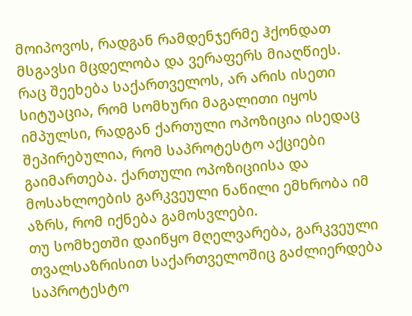მოიპოვოს, რადგან რამდენჯერმე ჰქონდათ მსგავსი მცდელობა და ვერაფერს მიაღწიეს.
რაც შეეხება საქართველოს, არ არის ისეთი სიტუაცია, რომ სომხური მაგალითი იყოს იმპულსი, რადგან ქართული ოპოზიცია ისედაც შეპირებულია, რომ საპროტესტო აქციები გაიმართება. ქართული ოპოზიციისა და მოსახლოების გარკვეული ნაწილი ემხრობა იმ აზრს, რომ იქნება გამოსვლები.
თუ სომხეთში დაიწყო მღელვარება, გარკვეული თვალსაზრისით საქართველოშიც გაძლიერდება საპროტესტო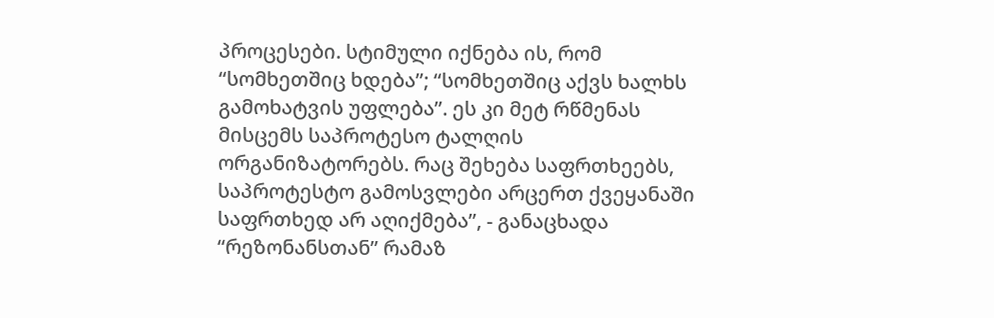პროცესები. სტიმული იქნება ის, რომ “სომხეთშიც ხდება”; “სომხეთშიც აქვს ხალხს გამოხატვის უფლება”. ეს კი მეტ რწმენას მისცემს საპროტესო ტალღის ორგანიზატორებს. რაც შეხება საფრთხეებს, საპროტესტო გამოსვლები არცერთ ქვეყანაში საფრთხედ არ აღიქმება”, - განაცხადა “რეზონანსთან” რამაზ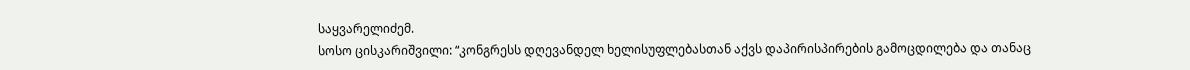საყვარელიძემ.
სოსო ცისკარიშვილი: “კონგრესს დღევანდელ ხელისუფლებასთან აქვს დაპირისპირების გამოცდილება და თანაც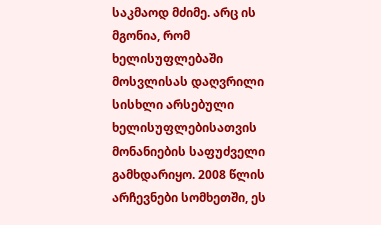საკმაოდ მძიმე. არც ის მგონია, რომ ხელისუფლებაში მოსვლისას დაღვრილი სისხლი არსებული ხელისუფლებისათვის მონანიების საფუძველი გამხდარიყო. 2008 წლის არჩევნები სომხეთში, ეს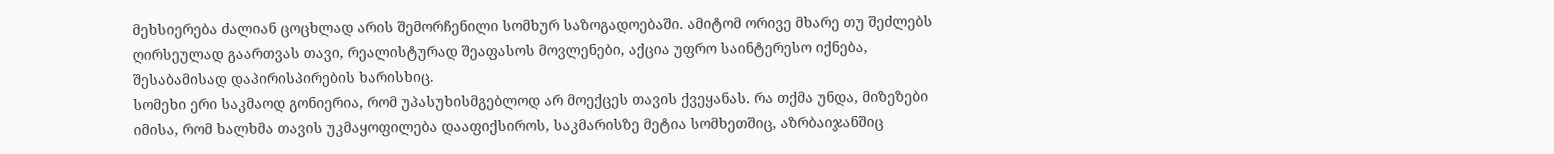მეხსიერება ძალიან ცოცხლად არის შემორჩენილი სომხურ საზოგადოებაში. ამიტომ ორივე მხარე თუ შეძლებს ღირსეულად გაართვას თავი, რეალისტურად შეაფასოს მოვლენები, აქცია უფრო საინტერესო იქნება, შესაბამისად დაპირისპირების ხარისხიც.
სომეხი ერი საკმაოდ გონიერია, რომ უპასუხისმგებლოდ არ მოექცეს თავის ქვეყანას. რა თქმა უნდა, მიზეზები იმისა, რომ ხალხმა თავის უკმაყოფილება დააფიქსიროს, საკმარისზე მეტია სომხეთშიც, აზრბაიჯანშიც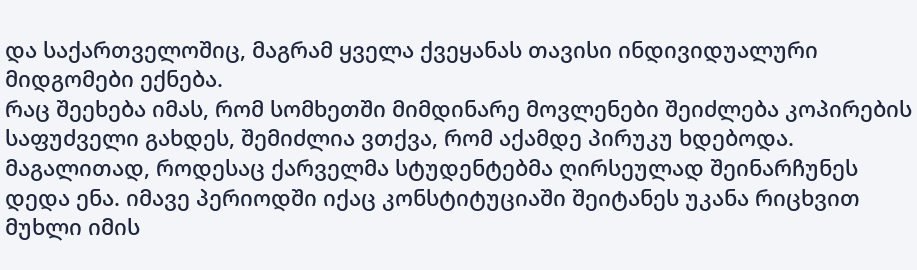და საქართველოშიც, მაგრამ ყველა ქვეყანას თავისი ინდივიდუალური მიდგომები ექნება.
რაც შეეხება იმას, რომ სომხეთში მიმდინარე მოვლენები შეიძლება კოპირების საფუძველი გახდეს, შემიძლია ვთქვა, რომ აქამდე პირუკუ ხდებოდა. მაგალითად, როდესაც ქარველმა სტუდენტებმა ღირსეულად შეინარჩუნეს დედა ენა. იმავე პერიოდში იქაც კონსტიტუციაში შეიტანეს უკანა რიცხვით მუხლი იმის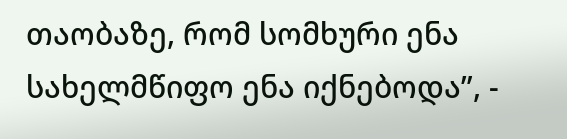თაობაზე, რომ სომხური ენა სახელმწიფო ენა იქნებოდა”, -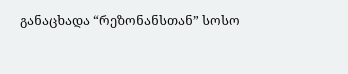განაცხადა “რეზონანსთან” სოსო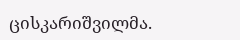ცისკარიშვილმა.